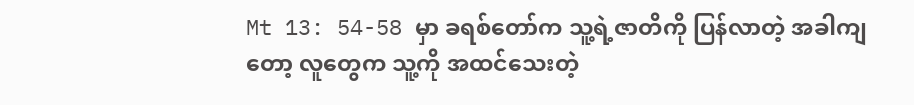Mt 13: 54-58 မှာ ခရစ်တော်က သူ့ရဲ့ဇာတိကို ပြန်လာတဲ့ အခါကျတော့ လူတွေက သူ့ကို အထင်သေးတဲ့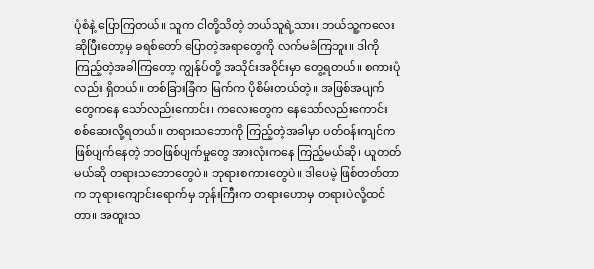ပုံစံနဲ့ ပြောကြတယ်။ သူက ငါတို့သိတဲ့ ဘယ်သူရဲ့သား၊ ဘယ်သူ့ကလေး ဆိုပြီးတော့မှ ခရစ်တော် ပြောတဲ့အရာတွေကို လက်မခံကြဘူး။ ဒါကိုကြည့်တဲ့အခါကြတော့ ကျွန်ုပ်တို့ အသိုင်းအဝိုင်းမှာ တွေ့ရတယ်။ စကားပုံလည်း ရှိတယ်။ တစ်ခြားခြံက မြက်က ပိုစိမ်းတယ်တဲ့။ အဖြစ်အပျက်တွေကနေ သော်လည်းကောင်း၊ ကလေးတွေက နေသော်လည်းကောင်း စစ်ဆေးလို့ရတယ်။ တရားသဘောကို ကြည့်တဲ့အခါမှာ ပတ်ဝန်းကျင်က ဖြစ်ပျက်နေတဲ့ ဘဝဖြစ်ပျက်မှုတွေ အားလုံးကနေ ကြည့်မယ်ဆို၊ ယူတတ်မယ်ဆို တရားသဘောတွေပဲ။ ဘုရားစကားတွေပဲ။ ဒါပေမဲ့ ဖြစ်တတ်တာက ဘုရားကျောင်းရောက်မှ ဘုန်းကြီးက တရားဟောမှ တရားပဲလို့ထင်တာ။ အထူးသ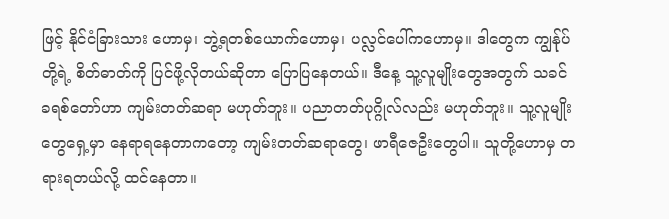ဖြင့် နိုင်ငံခြားသား ဟောမှ၊ ဘွဲ့ရတစ်ယောက်ဟောမှ၊ ပလ္လင်ပေါ်ကဟောမှ။ ဒါတွေက ကျွန်ုပ်တို့ရဲ့ စိတ်ဓာတ်ကို ပြင်ဖို့လိုတယ်ဆိုတာ ပြောပြနေတယ်။ ဒီနေ့ သူ့လူမျိုးတွေအတွက် သခင်ခရစ်တော်ဟာ ကျမ်းတတ်ဆရာ မဟုတ်ဘူး။ ပညာတတ်ပုဂ္ဂိုလ်လည်း မဟုတ်ဘူး။ သူ့လူမျိုးတွေရှေ့မှာ နေရာရနေတာကတော့ ကျမ်းတတ်ဆရာတွေ၊ ဖာရီဇေဦးတွေပါ။ သူတို့ဟောမှ တရားရတယ်လို့ ထင်နေတာ။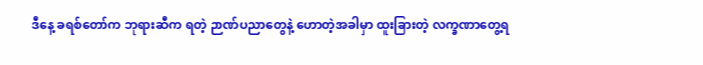ဒီနေ့ ခရစ်တော်က ဘုရားဆီက ရတဲ့ ဉာဏ်ပညာတွေနဲ့ ဟောတဲ့အခါမှာ ထူးခြားတဲ့ လက္ခဏာတွေ့ရ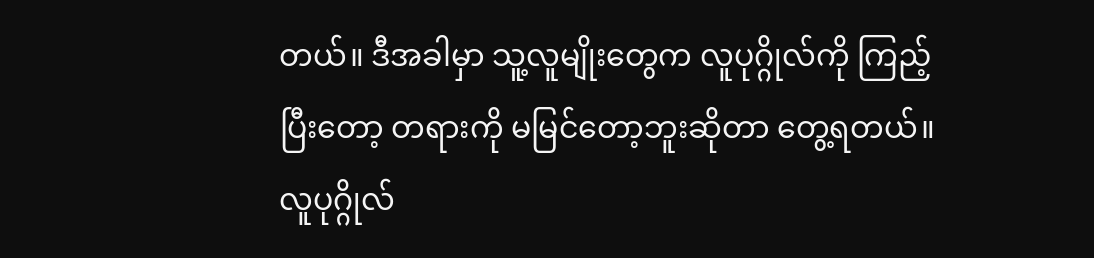တယ်။ ဒီအခါမှာ သူ့လူမျိုးတွေက လူပုဂ္ဂိုလ်ကို ကြည့်ပြီးတော့ တရားကို မမြင်တော့ဘူးဆိုတာ တွေ့ရတယ်။ လူပုဂ္ဂိုလ်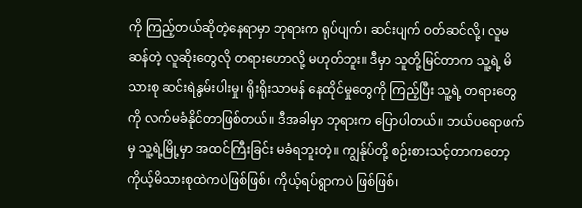ကို ကြည့်တယ်ဆိုတဲ့နေရာမှာ ဘုရားက ရုပ်ပျက်၊ ဆင်းပျက် ဝတ်ဆင်လို့၊ လူမဆန်တဲ့ လူဆိုးတွေလို တရားဟောလို့ မဟုတ်ဘူး။ ဒီမှာ သူတို့မြင်တာက သူ့ရဲ့ မိသားစု ဆင်းရဲနွမ်းပါးမှု၊ ရိုးရိုးသာမန် နေထိုင်မှုတွေကို ကြည့်ပြီး သူ့ရဲ့ တရားတွေကို လက်မခံနိုင်တာဖြစ်တယ်။ ဒီအခါမှာ ဘုရားက ပြောပါတယ်။ ဘယ်ပရောဖက်မှ သူ့ရဲ့မြို့မှာ အထင်ကြီးခြင်း မခံရဘူးတဲ့။ ကျွန်ုပ်တို့ စဉ်းစားသင့်တာကတော့ ကိုယ့်မိသားစုထဲကပဲဖြစ်ဖြစ်၊ ကိုယ့်ရပ်ရွာကပဲ ဖြစ်ဖြစ်၊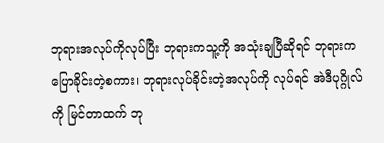ဘုရားအလုပ်ကိုလုပ်ပြီး ဘုရားကသူ့ကို အသုံးချပြီဆိုရင် ဘုရားကပြောခိုင်းတဲ့စကား၊ ဘုရားလုပ်ခိုင်းတဲ့အလုပ်ကို လုပ်ရင် အဲဒီပုဂ္ဂိုလ်ကို မြင်တာထက် ဘု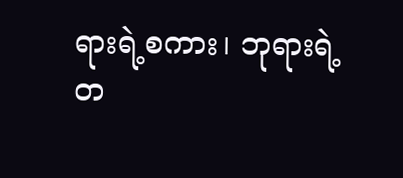ရားရဲ့စကား၊ ဘုရားရဲ့ တ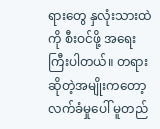ရားတွေ နှလုံးသားထဲကို စီးဝင်ဖို့ အရေးကြီးပါတယ်။ တရားဆိုတဲ့အမျိုးကတော့ လက်ခံမှုပေါ် မူတည်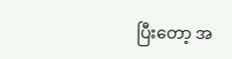ပြီးတော့ အ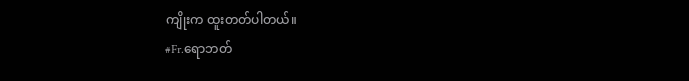ကျိုးက ထူးတတ်ပါတယ်။
#Fr.ရောဘတ်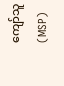ကျော်သူ (MSP)